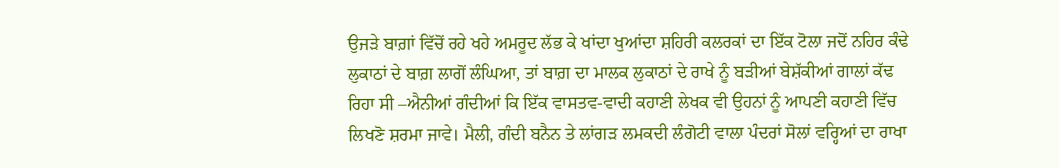ਉਜੜੇ ਬਾਗ਼ਾਂ ਵਿੱਚੋਂ ਰਹੇ ਖਹੇ ਅਮਰੂਦ ਲੱਭ ਕੇ ਖਾਂਦਾ ਖੁਆਂਦਾ ਸ਼ਹਿਰੀ ਕਲਰਕਾਂ ਦਾ ਇੱਕ ਟੋਲਾ ਜਦੋਂ ਨਹਿਰ ਕੰਢੇ ਲੁਕਾਠਾਂ ਦੇ ਬਾਗ਼ ਲਾਗੋਂ ਲੰਘਿਆ, ਤਾਂ ਬਾਗ਼ ਦਾ ਮਾਲਕ ਲੁਕਾਠਾਂ ਦੇ ਰਾਖੇ ਨੂੰ ਬੜੀਆਂ ਬੇਸ਼ੱਕੀਆਂ ਗਾਲਾਂ ਕੱਢ ਰਿਹਾ ਸੀ –ਐਨੀਆਂ ਗੰਦੀਆਂ ਕਿ ਇੱਕ ਵਾਸਤਵ-ਵਾਦੀ ਕਹਾਣੀ ਲੇਖਕ ਵੀ ਉਹਨਾਂ ਨੂੰ ਆਪਣੀ ਕਹਾਣੀ ਵਿੱਚ ਲਿਖਣੋ ਸ਼ਰਮਾ ਜਾਵੇ। ਮੈਲੀ, ਗੰਦੀ ਬਨੈਨ ਤੇ ਲਾਂਗੜ ਲਮਕਦੀ ਲੰਗੋਟੀ ਵਾਲਾ ਪੰਦਰਾਂ ਸੋਲਾਂ ਵਰ੍ਹਿਆਂ ਦਾ ਰਾਖਾ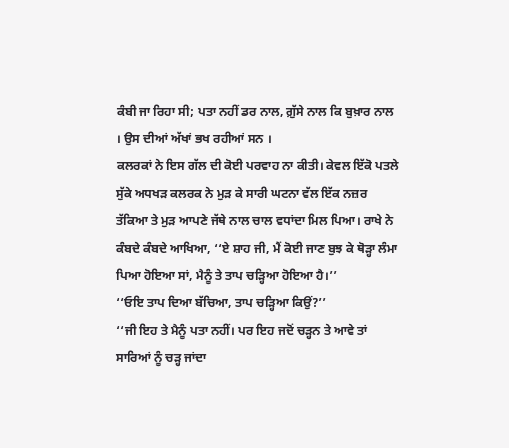ਕੰਬੀ ਜਾ ਰਿਹਾ ਸੀ; ਪਤਾ ਨਹੀਂ ਡਰ ਨਾਲ, ਗ਼ੁੱਸੇ ਨਾਲ ਕਿ ਬੁਖ਼ਾਰ ਨਾਲ । ਉਸ ਦੀਆਂ ਅੱਖਾਂ ਭਖ ਰਹੀਆਂ ਸਨ ।
ਕਲਰਕਾਂ ਨੇ ਇਸ ਗੱਲ ਦੀ ਕੋਈ ਪਰਵਾਹ ਨਾ ਕੀਤੀ। ਕੇਵਲ ਇੱਕੋ ਪਤਲੇ ਸੁੱਕੇ ਅਧਖੜ ਕਲਰਕ ਨੇ ਮੁੜ ਕੇ ਸਾਰੀ ਘਟਨਾ ਵੱਲ ਇੱਕ ਨਜ਼ਰ ਤੱਕਿਆ ਤੇ ਮੁੜ ਆਪਣੇ ਜੱਥੇ ਨਾਲ ਚਾਲ ਵਧਾਂਦਾ ਮਿਲ ਪਿਆ। ਰਾਖੇ ਨੇ ਕੰਬਦੇ ਕੰਬਦੇ ਆਖਿਆ, ‘‘ਏ ਸ਼ਾਹ ਜੀ, ਮੈਂ ਕੋਈ ਜਾਣ ਬੁਝ ਕੇ ਥੋੜ੍ਹਾ ਲੰਮਾ ਪਿਆ ਹੋਇਆ ਸਾਂ, ਮੈਨੂੰ ਤੇ ਤਾਪ ਚੜ੍ਹਿਆ ਹੋਇਆ ਹੈ।’’
‘‘ਓਇ ਤਾਪ ਦਿਆ ਬੱਚਿਆ, ਤਾਪ ਚੜ੍ਹਿਆ ਕਿਉਂ?’’
‘‘ਜੀ ਇਹ ਤੇ ਮੈਨੂੰ ਪਤਾ ਨਹੀਂ। ਪਰ ਇਹ ਜਦੋਂ ਚੜ੍ਹਨ ਤੇ ਆਵੇ ਤਾਂ ਸਾਰਿਆਂ ਨੂੰ ਚੜ੍ਹ ਜਾਂਦਾ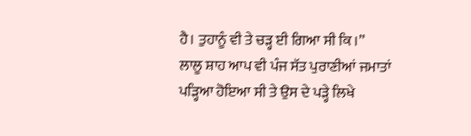ਹੈ। ਤੁਹਾਨੂੰ ਵੀ ਤੇ ਚੜ੍ਹ ਈ ਗਿਆ ਸੀ ਕਿ।’’
ਲਾਲੂ ਸ਼ਾਹ ਆਪ ਵੀ ਪੰਜ ਸੱਤ ਪੁਰਾਣੀਆਂ ਜਮਾਤਾਂ ਪੜ੍ਹਿਆ ਹੋਇਆ ਸੀ ਤੇ ਉਸ ਦੇ ਪੜ੍ਹੇ ਲਿਖੇ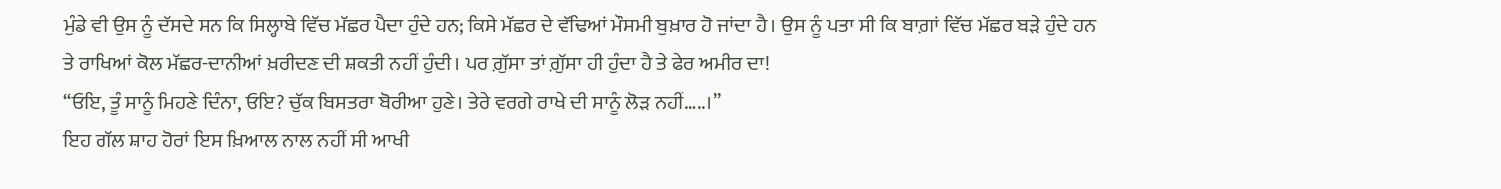ਮੁੰਡੇ ਵੀ ਉਸ ਨੂੰ ਦੱਸਦੇ ਸਨ ਕਿ ਸਿਲ੍ਹਾਬੇ ਵਿੱਚ ਮੱਛਰ ਪੈਦਾ ਹੁੰਦੇ ਹਨ; ਕਿਸੇ ਮੱਛਰ ਦੇ ਵੱਢਿਆਂ ਮੌਸਮੀ ਬੁਖ਼ਾਰ ਹੋ ਜਾਂਦਾ ਹੈ। ਉਸ ਨੂੰ ਪਤਾ ਸੀ ਕਿ ਬਾਗ਼ਾਂ ਵਿੱਚ ਮੱਛਰ ਬੜੇ ਹੁੰਦੇ ਹਨ ਤੇ ਰਾਖਿਆਂ ਕੋਲ ਮੱਛਰ-ਦਾਨੀਆਂ ਖ਼ਰੀਦਣ ਦੀ ਸ਼ਕਤੀ ਨਹੀਂ ਹੁੰਦੀ। ਪਰ ਗ਼ੁੱਸਾ ਤਾਂ ਗ਼ੁੱਸਾ ਹੀ ਹੁੰਦਾ ਹੈ ਤੇ ਫੇਰ ਅਮੀਰ ਦਾ!
‘‘ਓਇ, ਤੂੰ ਸਾਨੂੰ ਮਿਹਣੇ ਦਿੰਨਾ, ਓਇ? ਚੁੱਕ ਬਿਸਤਰਾ ਬੋਰੀਆ ਹੁਣੇ। ਤੇਰੇ ਵਰਗੇ ਰਾਖੇ ਦੀ ਸਾਨੂੰ ਲੋੜ ਨਹੀਂ…..।’’
ਇਹ ਗੱਲ ਸ਼ਾਹ ਹੋਰਾਂ ਇਸ ਖ਼ਿਆਲ ਨਾਲ ਨਹੀਂ ਸੀ ਆਖੀ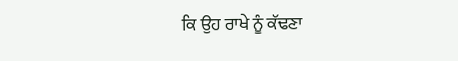ਕਿ ਉਹ ਰਾਖੇ ਨੂੰ ਕੱਢਣਾ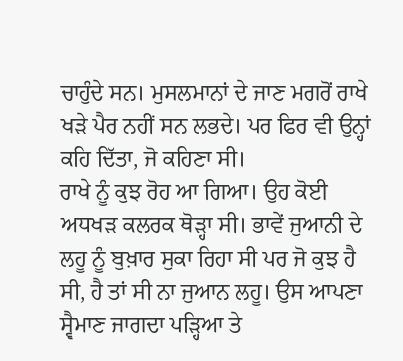ਚਾਹੁੰਦੇ ਸਨ। ਮੁਸਲਮਾਨਾਂ ਦੇ ਜਾਣ ਮਗਰੋਂ ਰਾਖੇ ਖੜੇ ਪੈਰ ਨਹੀਂ ਸਨ ਲਭਦੇ। ਪਰ ਫਿਰ ਵੀ ਉਨ੍ਹਾਂ ਕਹਿ ਦਿੱਤਾ, ਜੋ ਕਹਿਣਾ ਸੀ।
ਰਾਖੇ ਨੂੰ ਕੁਝ ਰੋਹ ਆ ਗਿਆ। ਉਹ ਕੋਈ ਅਧਖੜ ਕਲਰਕ ਥੋੜ੍ਹਾ ਸੀ। ਭਾਵੇਂ ਜੁਆਨੀ ਦੇ ਲਹੂ ਨੂੰ ਬੁਖ਼ਾਰ ਸੁਕਾ ਰਿਹਾ ਸੀ ਪਰ ਜੋ ਕੁਝ ਹੈ ਸੀ, ਹੈ ਤਾਂ ਸੀ ਨਾ ਜੁਆਨ ਲਹੂ। ਉਸ ਆਪਣਾ ਸ੍ਵੈਮਾਣ ਜਾਗਦਾ ਪੜ੍ਹਿਆ ਤੇ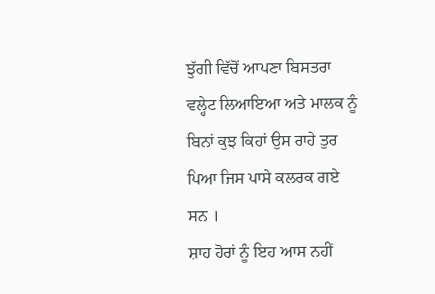ਝੁੱਗੀ ਵਿੱਚੋਂ ਆਪਣਾ ਬਿਸਤਰਾ ਵਲ੍ਹੇਟ ਲਿਆਇਆ ਅਤੇ ਮਾਲਕ ਨੂੰ ਬਿਨਾਂ ਕੁਝ ਕਿਹਾਂ ਉਸ ਰਾਹੇ ਤੁਰ ਪਿਆ ਜਿਸ ਪਾਸੇ ਕਲਰਕ ਗਏ ਸਨ ।
ਸ਼ਾਹ ਹੋਰਾਂ ਨੂੰ ਇਹ ਆਸ ਨਹੀਂ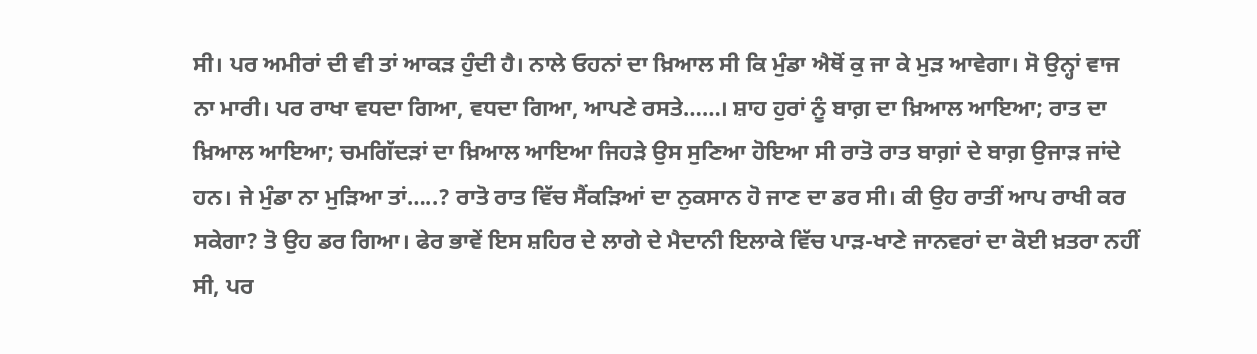ਸੀ। ਪਰ ਅਮੀਰਾਂ ਦੀ ਵੀ ਤਾਂ ਆਕੜ ਹੁੰਦੀ ਹੈ। ਨਾਲੇ ਓਹਨਾਂ ਦਾ ਖ਼ਿਆਲ ਸੀ ਕਿ ਮੁੰਡਾ ਐਥੋਂ ਕੁ ਜਾ ਕੇ ਮੁੜ ਆਵੇਗਾ। ਸੋ ਉਨ੍ਹਾਂ ਵਾਜ ਨਾ ਮਾਰੀ। ਪਰ ਰਾਖਾ ਵਧਦਾ ਗਿਆ, ਵਧਦਾ ਗਿਆ, ਆਪਣੇ ਰਸਤੇ……। ਸ਼ਾਹ ਹੁਰਾਂ ਨੂੰ ਬਾਗ਼ ਦਾ ਖ਼ਿਆਲ ਆਇਆ; ਰਾਤ ਦਾ ਖ਼ਿਆਲ ਆਇਆ; ਚਮਗਿੱਦੜਾਂ ਦਾ ਖ਼ਿਆਲ ਆਇਆ ਜਿਹੜੇ ਉਸ ਸੁਣਿਆ ਹੋਇਆ ਸੀ ਰਾਤੋ ਰਾਤ ਬਾਗ਼ਾਂ ਦੇ ਬਾਗ਼ ਉਜਾੜ ਜਾਂਦੇ ਹਨ। ਜੇ ਮੁੰਡਾ ਨਾ ਮੁੜਿਆ ਤਾਂ…..? ਰਾਤੋ ਰਾਤ ਵਿੱਚ ਸੈਂਕੜਿਆਂ ਦਾ ਨੁਕਸਾਨ ਹੋ ਜਾਣ ਦਾ ਡਰ ਸੀ। ਕੀ ਉਹ ਰਾਤੀਂ ਆਪ ਰਾਖੀ ਕਰ ਸਕੇਗਾ? ਤੋ ਉਹ ਡਰ ਗਿਆ। ਫੇਰ ਭਾਵੇਂ ਇਸ ਸ਼ਹਿਰ ਦੇ ਲਾਗੇ ਦੇ ਮੈਦਾਨੀ ਇਲਾਕੇ ਵਿੱਚ ਪਾੜ-ਖਾਣੇ ਜਾਨਵਰਾਂ ਦਾ ਕੋਈ ਖ਼ਤਰਾ ਨਹੀਂ ਸੀ, ਪਰ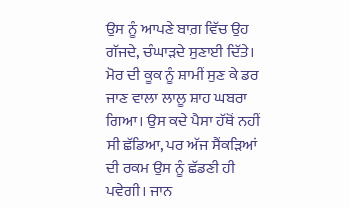ਉਸ ਨੂੰ ਆਪਣੇ ਬਾਗ਼ ਵਿੱਚ ਉਹ ਗੱਜਦੇ, ਚੰਘਾੜਦੇ ਸੁਣਾਈ ਦਿੱਤੇ। ਮੋਰ ਦੀ ਕੂਕ ਨੂੰ ਸ਼ਾਮੀਂ ਸੁਣ ਕੇ ਡਰ ਜਾਣ ਵਾਲਾ ਲਾਲੂ ਸ਼ਾਹ ਘਬਰਾ ਗਿਆ। ਉਸ ਕਦੇ ਪੈਸਾ ਹੱਥੋਂ ਨਹੀਂ ਸੀ ਛੱਡਿਆ, ਪਰ ਅੱਜ ਸੈਂਕੜਿਆਂ ਦੀ ਰਕਮ ਉਸ ਨੂੰ ਛੱਡਣੀ ਹੀ ਪਵੇਗੀ। ਜਾਨ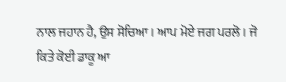ਨਾਲ ਜਹਾਨ ਹੈ, ਉਸ ਸੋਚਿਆ। ਆਪ ਮੋਏ ਜਗ ਪਰਲੋ। ਜੋ ਕਿਤੇ ਕੋਈ ਡਾਕੂ ਆ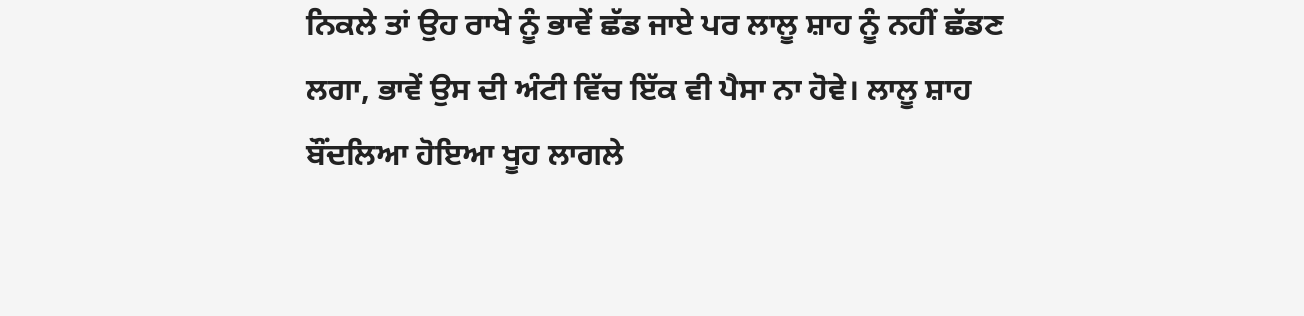ਨਿਕਲੇ ਤਾਂ ਉਹ ਰਾਖੇ ਨੂੰ ਭਾਵੇਂ ਛੱਡ ਜਾਏ ਪਰ ਲਾਲੂ ਸ਼ਾਹ ਨੂੰ ਨਹੀਂ ਛੱਡਣ ਲਗਾ, ਭਾਵੇਂ ਉਸ ਦੀ ਅੰਟੀ ਵਿੱਚ ਇੱਕ ਵੀ ਪੈਸਾ ਨਾ ਹੋਵੇ। ਲਾਲੂ ਸ਼ਾਹ ਬੌਂਦਲਿਆ ਹੋਇਆ ਖੂਹ ਲਾਗਲੇ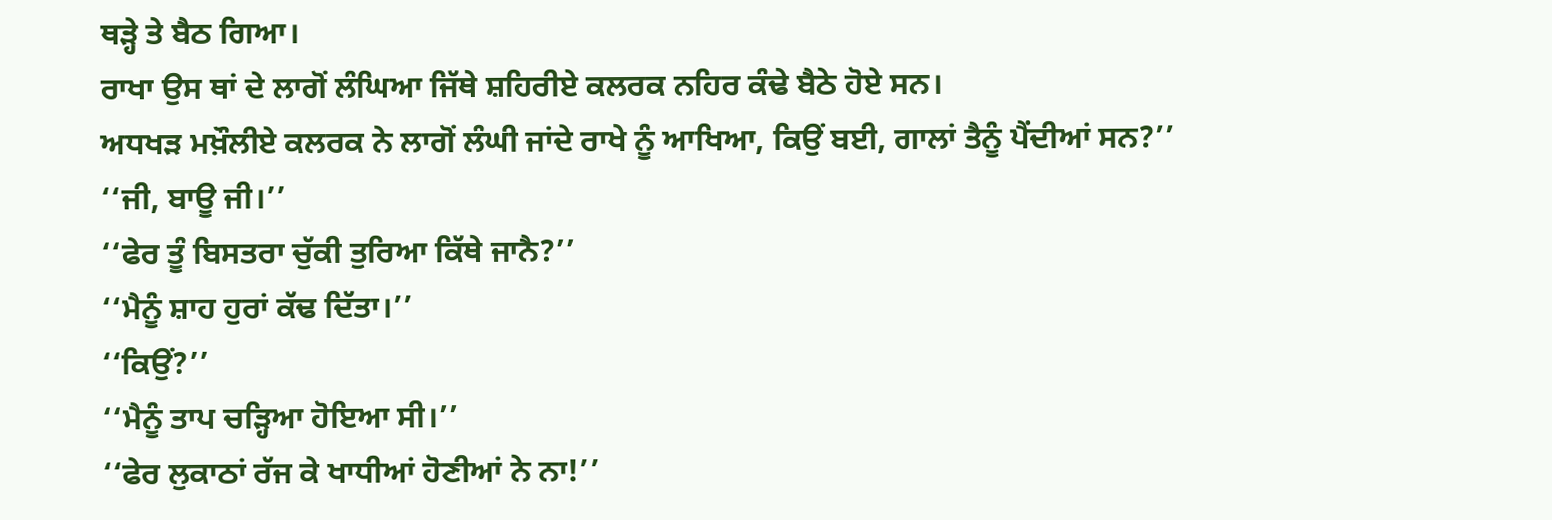ਥੜ੍ਹੇ ਤੇ ਬੈਠ ਗਿਆ।
ਰਾਖਾ ਉਸ ਥਾਂ ਦੇ ਲਾਗੋਂ ਲੰਘਿਆ ਜਿੱਥੇ ਸ਼ਹਿਰੀਏ ਕਲਰਕ ਨਹਿਰ ਕੰਢੇ ਬੈਠੇ ਹੋਏ ਸਨ।
ਅਧਖੜ ਮਖ਼ੌਲੀਏ ਕਲਰਕ ਨੇ ਲਾਗੋਂ ਲੰਘੀ ਜਾਂਦੇ ਰਾਖੇ ਨੂੰ ਆਖਿਆ, ਕਿਉਂ ਬਈ, ਗਾਲਾਂ ਤੈਨੂੰ ਪੈਂਦੀਆਂ ਸਨ?’’
‘‘ਜੀ, ਬਾਊ ਜੀ।’’
‘‘ਫੇਰ ਤੂੰ ਬਿਸਤਰਾ ਚੁੱਕੀ ਤੁਰਿਆ ਕਿੱਥੇ ਜਾਨੈ?’’
‘‘ਮੈਨੂੰ ਸ਼ਾਹ ਹੁਰਾਂ ਕੱਢ ਦਿੱਤਾ।’’
‘‘ਕਿਉਂ?’’
‘‘ਮੈਨੂੰ ਤਾਪ ਚੜ੍ਹਿਆ ਹੋਇਆ ਸੀ।’’
‘‘ਫੇਰ ਲੁਕਾਠਾਂ ਰੱਜ ਕੇ ਖਾਧੀਆਂ ਹੋਣੀਆਂ ਨੇ ਨਾ!’’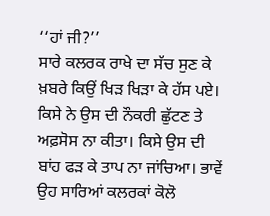‘‘ਹਾਂ ਜੀ?’’
ਸਾਰੇ ਕਲਰਕ ਰਾਖੇ ਦਾ ਸੱਚ ਸੁਣ ਕੇ ਖ਼ਬਰੇ ਕਿਉਂ ਖਿੜ ਖਿੜਾ ਕੇ ਹੱਸ ਪਏ। ਕਿਸੇ ਨੇ ਉਸ ਦੀ ਨੌਕਰੀ ਛੁੱਟਣ ਤੇ ਅਫ਼ਸੋਸ ਨਾ ਕੀਤਾ। ਕਿਸੇ ਉਸ ਦੀ ਬਾਂਹ ਫੜ ਕੇ ਤਾਪ ਨਾ ਜਾਂਚਿਆ। ਭਾਵੇਂ ਉਹ ਸਾਰਿਆਂ ਕਲਰਕਾਂ ਕੋਲੋ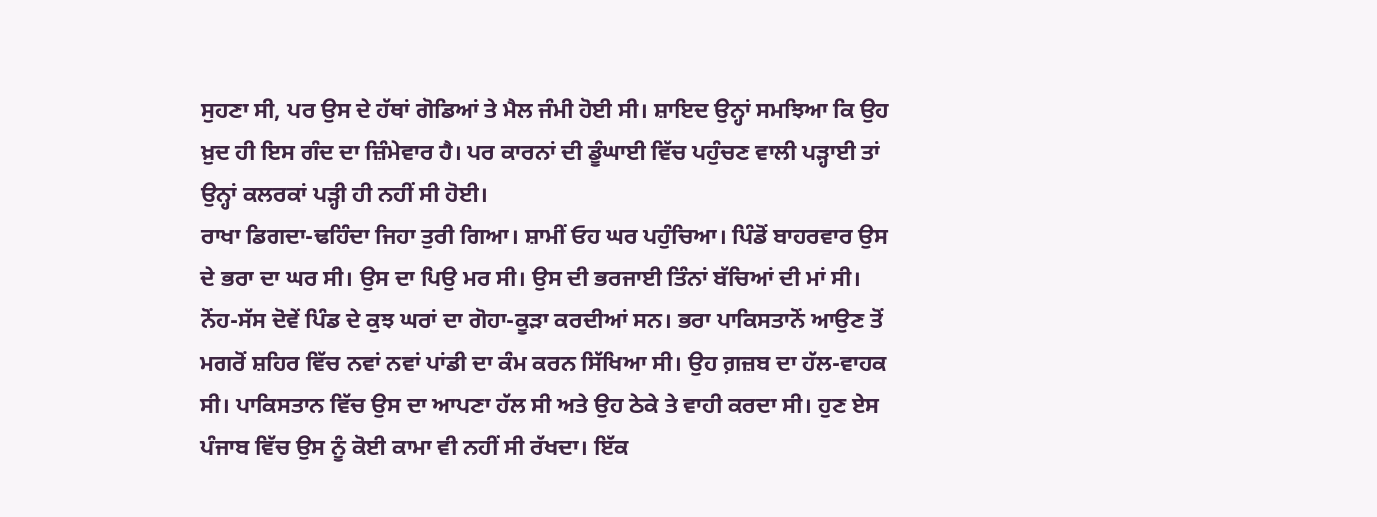ਸੁਹਣਾ ਸੀ, ਪਰ ਉਸ ਦੇ ਹੱਥਾਂ ਗੋਡਿਆਂ ਤੇ ਮੈਲ ਜੰਮੀ ਹੋਈ ਸੀ। ਸ਼ਾਇਦ ਉਨ੍ਹਾਂ ਸਮਝਿਆ ਕਿ ਉਹ ਖ਼ੁਦ ਹੀ ਇਸ ਗੰਦ ਦਾ ਜ਼ਿੰਮੇਵਾਰ ਹੈ। ਪਰ ਕਾਰਨਾਂ ਦੀ ਡੂੰਘਾਈ ਵਿੱਚ ਪਹੁੰਚਣ ਵਾਲੀ ਪੜ੍ਹਾਈ ਤਾਂ ਉਨ੍ਹਾਂ ਕਲਰਕਾਂ ਪੜ੍ਹੀ ਹੀ ਨਹੀਂ ਸੀ ਹੋਈ।
ਰਾਖਾ ਡਿਗਦਾ-ਢਹਿੰਦਾ ਜਿਹਾ ਤੁਰੀ ਗਿਆ। ਸ਼ਾਮੀਂ ਓਹ ਘਰ ਪਹੁੰਚਿਆ। ਪਿੰਡੋਂ ਬਾਹਰਵਾਰ ਉਸ ਦੇ ਭਰਾ ਦਾ ਘਰ ਸੀ। ਉਸ ਦਾ ਪਿਉ ਮਰ ਸੀ। ਉਸ ਦੀ ਭਰਜਾਈ ਤਿੰਨਾਂ ਬੱਚਿਆਂ ਦੀ ਮਾਂ ਸੀ। ਨੋਂਹ-ਸੱਸ ਦੋਵੇਂ ਪਿੰਡ ਦੇ ਕੁਝ ਘਰਾਂ ਦਾ ਗੋਹਾ-ਕੂੜਾ ਕਰਦੀਆਂ ਸਨ। ਭਰਾ ਪਾਕਿਸਤਾਨੋਂ ਆਉਣ ਤੋਂ ਮਗਰੋਂ ਸ਼ਹਿਰ ਵਿੱਚ ਨਵਾਂ ਨਵਾਂ ਪਾਂਡੀ ਦਾ ਕੰਮ ਕਰਨ ਸਿੱਖਿਆ ਸੀ। ਉਹ ਗ਼ਜ਼ਬ ਦਾ ਹੱਲ-ਵਾਹਕ ਸੀ। ਪਾਕਿਸਤਾਨ ਵਿੱਚ ਉਸ ਦਾ ਆਪਣਾ ਹੱਲ ਸੀ ਅਤੇ ਉਹ ਠੇਕੇ ਤੇ ਵਾਹੀ ਕਰਦਾ ਸੀ। ਹੁਣ ਏਸ ਪੰਜਾਬ ਵਿੱਚ ਉਸ ਨੂੰ ਕੋਈ ਕਾਮਾ ਵੀ ਨਹੀਂ ਸੀ ਰੱਖਦਾ। ਇੱਕ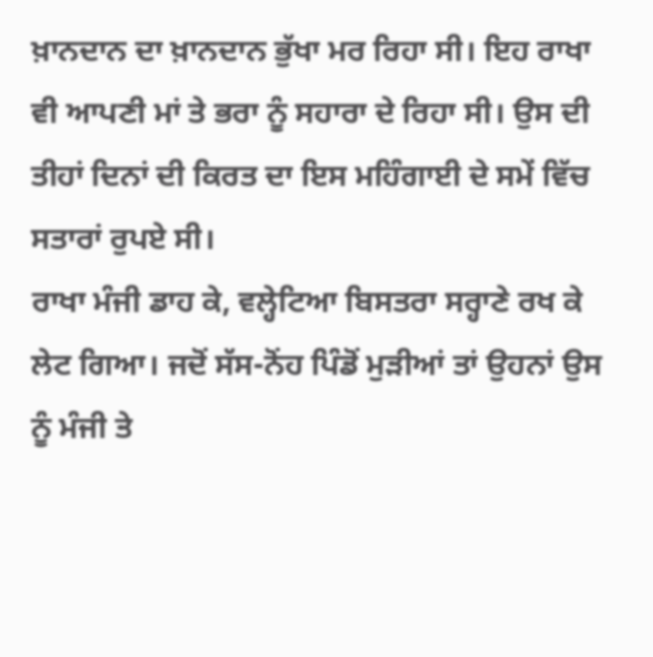ਖ਼ਾਨਦਾਨ ਦਾ ਖ਼ਾਨਦਾਨ ਭੁੱਖਾ ਮਰ ਰਿਹਾ ਸੀ। ਇਹ ਰਾਖਾ ਵੀ ਆਪਣੀ ਮਾਂ ਤੇ ਭਰਾ ਨੂੰ ਸਹਾਰਾ ਦੇ ਰਿਹਾ ਸੀ। ਉਸ ਦੀ ਤੀਹਾਂ ਦਿਨਾਂ ਦੀ ਕਿਰਤ ਦਾ ਇਸ ਮਹਿੰਗਾਈ ਦੇ ਸਮੇਂ ਵਿੱਚ ਸਤਾਰਾਂ ਰੁਪਏ ਸੀ।
ਰਾਖਾ ਮੰਜੀ ਡਾਹ ਕੇ, ਵਲ੍ਹੇਟਿਆ ਬਿਸਤਰਾ ਸਰ੍ਹਾਣੇ ਰਖ ਕੇ ਲੇਟ ਗਿਆ। ਜਦੋਂ ਸੱਸ-ਨੋਂਹ ਪਿੰਡੋਂ ਮੁੜੀਆਂ ਤਾਂ ਉਹਨਾਂ ਉਸ ਨੂੰ ਮੰਜੀ ਤੇ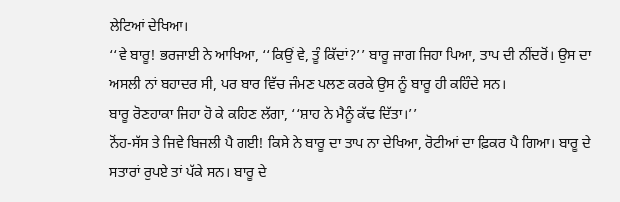ਲੇਟਿਆਂ ਦੇਖਿਆ।
‘‘ਵੇ ਬਾਰੂ! ਭਰਜਾਈ ਨੇ ਆਖਿਆ, ‘‘ਕਿਉਂ ਵੇ, ਤੂੰ ਕਿੱਦਾਂ?’’ ਬਾਰੂ ਜਾਗ ਜਿਹਾ ਪਿਆ, ਤਾਪ ਦੀ ਨੀਂਦਰੋਂ। ਉਸ ਦਾ ਅਸਲੀ ਨਾਂ ਬਹਾਦਰ ਸੀ, ਪਰ ਬਾਰ ਵਿੱਚ ਜੰਮਣ ਪਲਣ ਕਰਕੇ ਉਸ ਨੂੰ ਬਾਰੂ ਹੀ ਕਹਿੰਦੇ ਸਨ।
ਬਾਰੂ ਰੋਣਹਾਕਾ ਜਿਹਾ ਹੋ ਕੇ ਕਹਿਣ ਲੱਗਾ, ‘‘ਸ਼ਾਹ ਨੇ ਮੈਨੂੰ ਕੱਢ ਦਿੱਤਾ।’’
ਨੋਂਹ-ਸੱਸ ਤੇ ਜਿਵੇ ਬਿਜਲੀ ਪੈ ਗਈ! ਕਿਸੇ ਨੇ ਬਾਰੂ ਦਾ ਤਾਪ ਨਾ ਦੇਖਿਆ, ਰੋਟੀਆਂ ਦਾ ਫ਼ਿਕਰ ਪੈ ਗਿਆ। ਬਾਰੂ ਦੇ ਸਤਾਰਾਂ ਰੁਪਏ ਤਾਂ ਪੱਕੇ ਸਨ। ਬਾਰੂ ਦੇ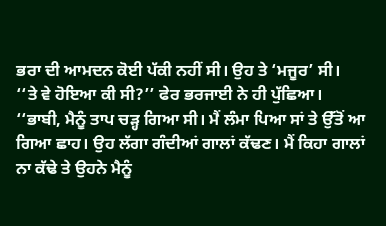ਭਰਾ ਦੀ ਆਮਦਨ ਕੋਈ ਪੱਕੀ ਨਹੀਂ ਸੀ। ਉਹ ਤੇ ‘ਮਜੂਰ’ ਸੀ।
‘‘ਤੇ ਵੇ ਹੋਇਆ ਕੀ ਸੀ?’’ ਫੇਰ ਭਰਜਾਈ ਨੇ ਹੀ ਪੁੱਛਿਆ।
‘‘ਭਾਬੀ, ਮੈਨੂੰ ਤਾਪ ਚੜ੍ਹ ਗਿਆ ਸੀ। ਮੈਂ ਲੰਮਾ ਪਿਆ ਸਾਂ ਤੇ ਉੱਤੋਂ ਆ ਗਿਆ ਛਾਹ। ਉਹ ਲੱਗਾ ਗੰਦੀਆਂ ਗਾਲਾਂ ਕੱਢਣ। ਮੈਂ ਕਿਹਾ ਗਾਲਾਂ ਨਾ ਕੱਢੇ ਤੇ ਉਹਨੇ ਮੈਨੂੰ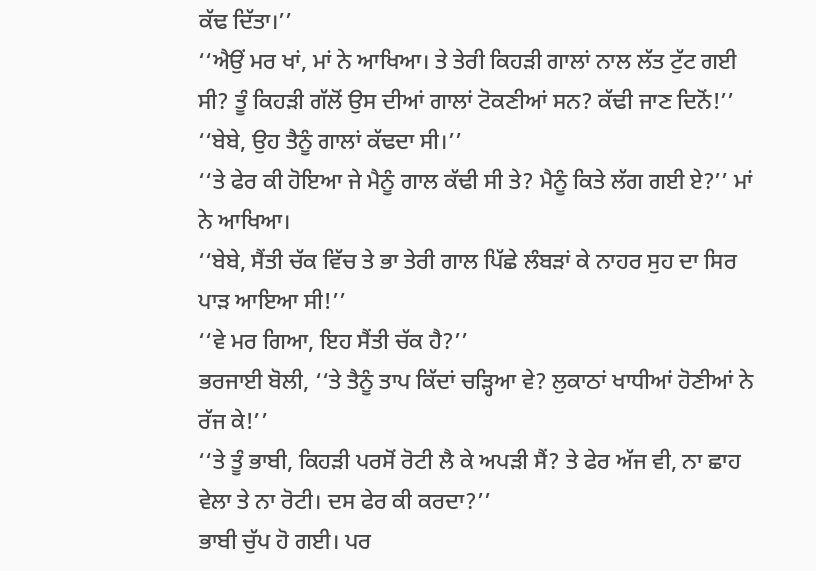ਕੱਢ ਦਿੱਤਾ।’’
‘‘ਐਉਂ ਮਰ ਖਾਂ, ਮਾਂ ਨੇ ਆਖਿਆ। ਤੇ ਤੇਰੀ ਕਿਹੜੀ ਗਾਲਾਂ ਨਾਲ ਲੱਤ ਟੁੱਟ ਗਈ ਸੀ? ਤੂੰ ਕਿਹੜੀ ਗੱਲੋਂ ਉਸ ਦੀਆਂ ਗਾਲਾਂ ਟੋਕਣੀਆਂ ਸਨ? ਕੱਢੀ ਜਾਣ ਦਿਨੋਂ!’’
‘‘ਬੇਬੇ, ਉਹ ਤੈਨੂੰ ਗਾਲਾਂ ਕੱਢਦਾ ਸੀ।’’
‘‘ਤੇ ਫੇਰ ਕੀ ਹੋਇਆ ਜੇ ਮੈਨੂੰ ਗਾਲ ਕੱਢੀ ਸੀ ਤੇ? ਮੈਨੂੰ ਕਿਤੇ ਲੱਗ ਗਈ ਏ?’’ ਮਾਂ ਨੇ ਆਖਿਆ।
‘‘ਬੇਬੇ, ਸੈਂਤੀ ਚੱਕ ਵਿੱਚ ਤੇ ਭਾ ਤੇਰੀ ਗਾਲ ਪਿੱਛੇ ਲੰਬੜਾਂ ਕੇ ਨਾਹਰ ਸੁਹ ਦਾ ਸਿਰ ਪਾੜ ਆਇਆ ਸੀ!’’
‘‘ਵੇ ਮਰ ਗਿਆ, ਇਹ ਸੈਂਤੀ ਚੱਕ ਹੈ?’’
ਭਰਜਾਈ ਬੋਲੀ, ‘‘ਤੇ ਤੈਨੂੰ ਤਾਪ ਕਿੱਦਾਂ ਚੜ੍ਹਿਆ ਵੇ? ਲੁਕਾਠਾਂ ਖਾਧੀਆਂ ਹੋਣੀਆਂ ਨੇ ਰੱਜ ਕੇ!’’
‘‘ਤੇ ਤੂੰ ਭਾਬੀ, ਕਿਹੜੀ ਪਰਸੋਂ ਰੋਟੀ ਲੈ ਕੇ ਅਪੜੀ ਸੈਂ? ਤੇ ਫੇਰ ਅੱਜ ਵੀ, ਨਾ ਛਾਹ ਵੇਲਾ ਤੇ ਨਾ ਰੋਟੀ। ਦਸ ਫੇਰ ਕੀ ਕਰਦਾ?’’
ਭਾਬੀ ਚੁੱਪ ਹੋ ਗਈ। ਪਰ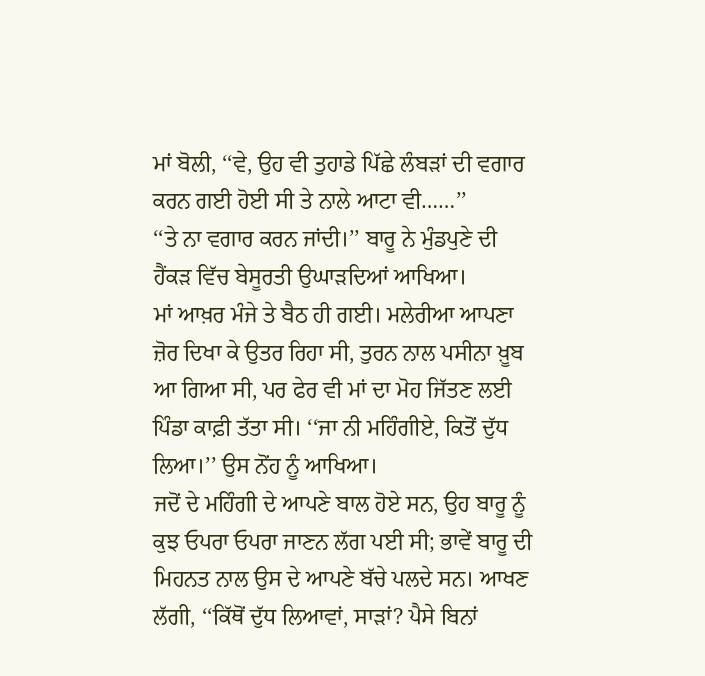ਮਾਂ ਬੋਲੀ, ‘‘ਵੇ, ਉਹ ਵੀ ਤੁਹਾਡੇ ਪਿੱਛੇ ਲੰਬੜਾਂ ਦੀ ਵਗਾਰ ਕਰਨ ਗਈ ਹੋਈ ਸੀ ਤੇ ਨਾਲੇ ਆਟਾ ਵੀ……’’
‘‘ਤੇ ਨਾ ਵਗਾਰ ਕਰਨ ਜਾਂਦੀ।’’ ਬਾਰੂ ਨੇ ਮੁੰਡਪੁਣੇ ਦੀ ਹੈਂਕੜ ਵਿੱਚ ਬੇਸੂਰਤੀ ਉਘਾੜਦਿਆਂ ਆਖਿਆ।
ਮਾਂ ਆਖ਼ਰ ਮੰਜੇ ਤੇ ਬੈਠ ਹੀ ਗਈ। ਮਲੇਰੀਆ ਆਪਣਾ ਜ਼ੋਰ ਦਿਖਾ ਕੇ ਉਤਰ ਰਿਹਾ ਸੀ, ਤੁਰਨ ਨਾਲ ਪਸੀਨਾ ਖ਼ੂਬ ਆ ਗਿਆ ਸੀ, ਪਰ ਫੇਰ ਵੀ ਮਾਂ ਦਾ ਮੋਹ ਜਿੱਤਣ ਲਈ ਪਿੰਡਾ ਕਾਫ਼ੀ ਤੱਤਾ ਸੀ। ‘‘ਜਾ ਨੀ ਮਹਿੰਗੀਏ, ਕਿਤੋਂ ਦੁੱਧ ਲਿਆ।’’ ਉਸ ਨੋਂਹ ਨੂੰ ਆਖਿਆ।
ਜਦੋਂ ਦੇ ਮਹਿੰਗੀ ਦੇ ਆਪਣੇ ਬਾਲ ਹੋਏ ਸਨ, ਉਹ ਬਾਰੂ ਨੂੰ ਕੁਝ ਓਪਰਾ ਓਪਰਾ ਜਾਣਨ ਲੱਗ ਪਈ ਸੀ; ਭਾਵੇਂ ਬਾਰੂ ਦੀ ਮਿਹਨਤ ਨਾਲ ਉਸ ਦੇ ਆਪਣੇ ਬੱਚੇ ਪਲਦੇ ਸਨ। ਆਖਣ ਲੱਗੀ, ‘‘ਕਿੱਥੋਂ ਦੁੱਧ ਲਿਆਵਾਂ, ਸਾੜਾਂ? ਪੈਸੇ ਬਿਨਾਂ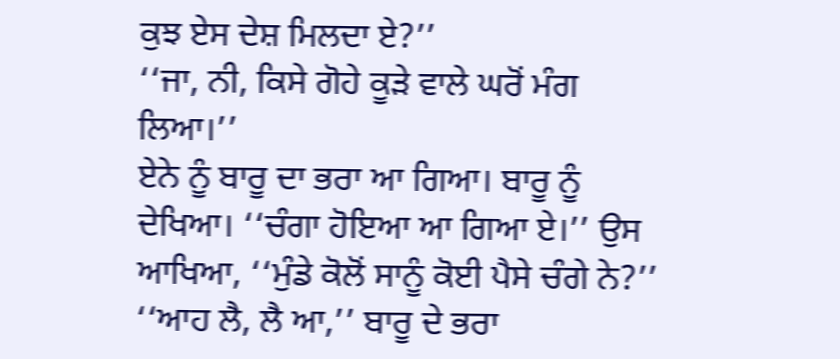ਕੁਝ ਏਸ ਦੇਸ਼ ਮਿਲਦਾ ਏ?’’
‘‘ਜਾ, ਨੀ, ਕਿਸੇ ਗੋਹੇ ਕੂੜੇ ਵਾਲੇ ਘਰੋਂ ਮੰਗ ਲਿਆ।’’
ਏਨੇ ਨੂੰ ਬਾਰੂ ਦਾ ਭਰਾ ਆ ਗਿਆ। ਬਾਰੂ ਨੂੰ ਦੇਖਿਆ। ‘‘ਚੰਗਾ ਹੋਇਆ ਆ ਗਿਆ ਏ।’’ ਉਸ ਆਖਿਆ, ‘‘ਮੁੰਡੇ ਕੋਲੋਂ ਸਾਨੂੰ ਕੋਈ ਪੈਸੇ ਚੰਗੇ ਨੇ?’’
‘‘ਆਹ ਲੈ, ਲੈ ਆ,’’ ਬਾਰੂ ਦੇ ਭਰਾ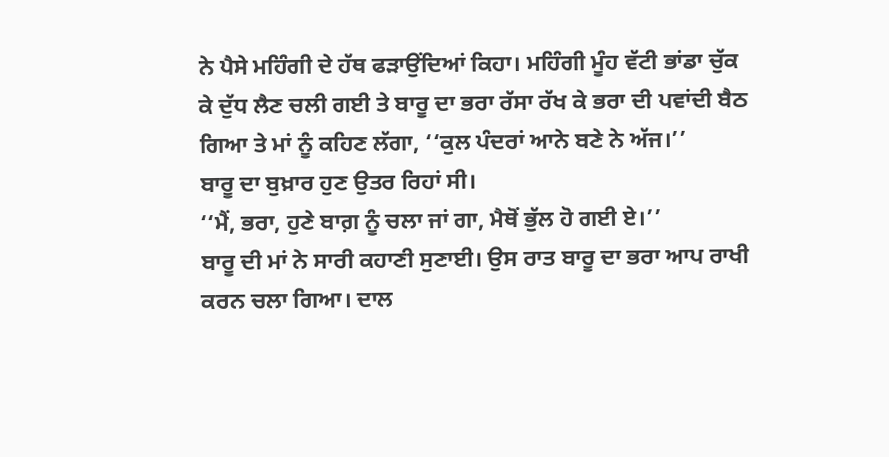ਨੇ ਪੈਸੇ ਮਹਿੰਗੀ ਦੇ ਹੱਥ ਫੜਾਉਂਦਿਆਂ ਕਿਹਾ। ਮਹਿੰਗੀ ਮੂੰਹ ਵੱਟੀ ਭਾਂਡਾ ਚੁੱਕ ਕੇ ਦੁੱਧ ਲੈਣ ਚਲੀ ਗਈ ਤੇ ਬਾਰੂ ਦਾ ਭਰਾ ਰੱਸਾ ਰੱਖ ਕੇ ਭਰਾ ਦੀ ਪਵਾਂਦੀ ਬੈਠ ਗਿਆ ਤੇ ਮਾਂ ਨੂੰ ਕਹਿਣ ਲੱਗਾ, ‘‘ਕੁਲ ਪੰਦਰਾਂ ਆਨੇ ਬਣੇ ਨੇ ਅੱਜ।’’
ਬਾਰੂ ਦਾ ਬੁਖ਼ਾਰ ਹੁਣ ਉਤਰ ਰਿਹਾਂ ਸੀ।
‘‘ਮੈਂ, ਭਰਾ, ਹੁਣੇ ਬਾਗ਼ ਨੂੰ ਚਲਾ ਜਾਂ ਗਾ, ਮੈਥੋਂ ਭੁੱਲ ਹੋ ਗਈ ਏ।’’
ਬਾਰੂ ਦੀ ਮਾਂ ਨੇ ਸਾਰੀ ਕਹਾਣੀ ਸੁਣਾਈ। ਉਸ ਰਾਤ ਬਾਰੂ ਦਾ ਭਰਾ ਆਪ ਰਾਖੀ ਕਰਨ ਚਲਾ ਗਿਆ। ਦਾਲ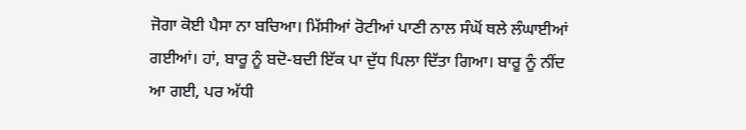ਜੋਗਾ ਕੋਈ ਪੈਸਾ ਨਾ ਬਚਿਆ। ਮਿੱਸੀਆਂ ਰੋਟੀਆਂ ਪਾਣੀ ਨਾਲ ਸੰਘੋਂ ਥਲੇ ਲੰਘਾਈਆਂ ਗਈਆਂ। ਹਾਂ, ਬਾਰੂ ਨੂੰ ਬਦੋ-ਬਦੀ ਇੱਕ ਪਾ ਦੁੱਧ ਪਿਲਾ ਦਿੱਤਾ ਗਿਆ। ਬਾਰੂ ਨੂੰ ਨੀਂਦ ਆ ਗਈ, ਪਰ ਅੱਧੀ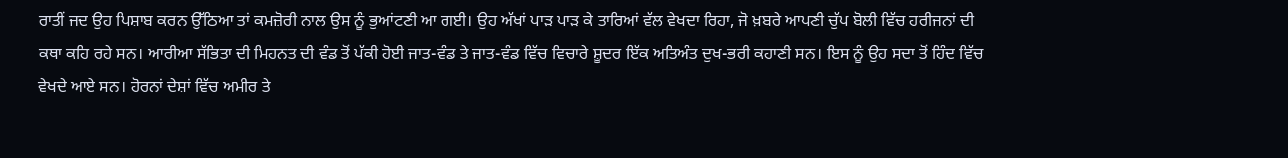ਰਾਤੀਂ ਜਦ ਉਹ ਪਿਸ਼ਾਬ ਕਰਨ ਉੱਠਿਆ ਤਾਂ ਕਮਜ਼ੋਰੀ ਨਾਲ ਉਸ ਨੂੰ ਭੁਆਂਟਣੀ ਆ ਗਈ। ਉਹ ਅੱਖਾਂ ਪਾੜ ਪਾੜ ਕੇ ਤਾਰਿਆਂ ਵੱਲ ਵੇਖਦਾ ਰਿਹਾ, ਜੋ ਖ਼ਬਰੇ ਆਪਣੀ ਚੁੱਪ ਬੋਲੀ ਵਿੱਚ ਹਰੀਜਨਾਂ ਦੀ ਕਥਾ ਕਹਿ ਰਹੇ ਸਨ। ਆਰੀਆ ਸੱਭਿਤਾ ਦੀ ਮਿਹਨਤ ਦੀ ਵੰਡ ਤੋਂ ਪੱਕੀ ਹੋਈ ਜਾਤ-ਵੰਡ ਤੇ ਜਾਤ-ਵੰਡ ਵਿੱਚ ਵਿਚਾਰੇ ਸ਼ੂਦਰ ਇੱਕ ਅਤਿਅੰਤ ਦੁਖ-ਭਰੀ ਕਹਾਣੀ ਸਨ। ਇਸ ਨੂੰ ਉਹ ਸਦਾ ਤੋਂ ਹਿੰਦ ਵਿੱਚ ਵੇਖਦੇ ਆਏ ਸਨ। ਹੋਰਨਾਂ ਦੇਸ਼ਾਂ ਵਿੱਚ ਅਮੀਰ ਤੇ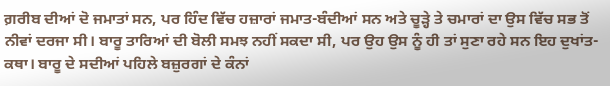ਗ਼ਰੀਬ ਦੀਆਂ ਦੋ ਜਮਾਤਾਂ ਸਨ, ਪਰ ਹਿੰਦ ਵਿੱਚ ਹਜ਼ਾਰਾਂ ਜਮਾਤ-ਬੰਦੀਆਂ ਸਨ ਅਤੇ ਚੂੜ੍ਹੇ ਤੇ ਚਮਾਰਾਂ ਦਾ ਉਸ ਵਿੱਚ ਸਭ ਤੋਂ ਨੀਵਾਂ ਦਰਜਾ ਸੀ। ਬਾਰੂ ਤਾਰਿਆਂ ਦੀ ਬੋਲੀ ਸਮਝ ਨਹੀਂ ਸਕਦਾ ਸੀ, ਪਰ ਉਹ ਉਸ ਨੂੰ ਹੀ ਤਾਂ ਸੁਣਾ ਰਹੇ ਸਨ ਇਹ ਦੁਖਾਂਤ-ਕਥਾ। ਬਾਰੂ ਦੇ ਸਦੀਆਂ ਪਹਿਲੇ ਬਜ਼ੁਰਗਾਂ ਦੇ ਕੰਨਾਂ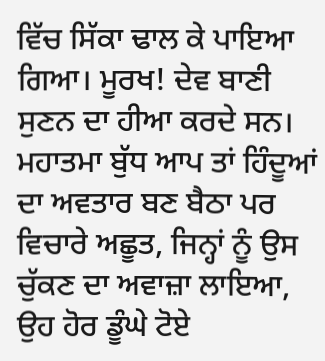ਵਿੱਚ ਸਿੱਕਾ ਢਾਲ ਕੇ ਪਾਇਆ ਗਿਆ। ਮੂਰਖ! ਦੇਵ ਬਾਣੀ ਸੁਣਨ ਦਾ ਹੀਆ ਕਰਦੇ ਸਨ। ਮਹਾਤਮਾ ਬੁੱਧ ਆਪ ਤਾਂ ਹਿੰਦੂਆਂ ਦਾ ਅਵਤਾਰ ਬਣ ਬੈਠਾ ਪਰ ਵਿਚਾਰੇ ਅਛੂਤ, ਜਿਨ੍ਹਾਂ ਨੂੰ ਉਸ ਚੁੱਕਣ ਦਾ ਅਵਾਜ਼ਾ ਲਾਇਆ, ਉਹ ਹੋਰ ਡੂੰਘੇ ਟੋਏ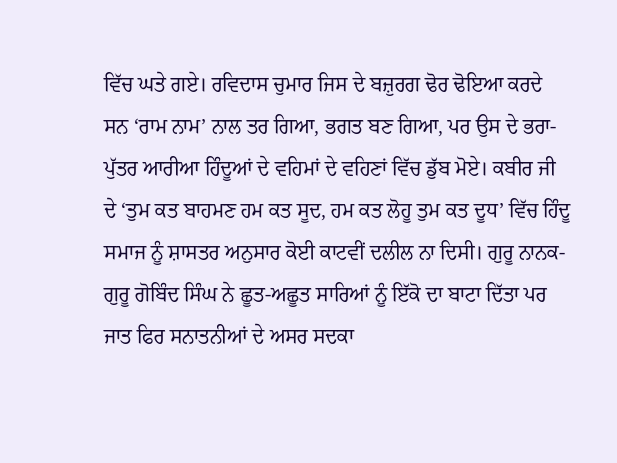ਵਿੱਚ ਘਤੇ ਗਏ। ਰਵਿਦਾਸ ਚੁਮਾਰ ਜਿਸ ਦੇ ਬਜ਼ੁਰਗ ਢੋਰ ਢੋਇਆ ਕਰਦੇ ਸਨ ‘ਰਾਮ ਨਾਮ’ ਨਾਲ ਤਰ ਗਿਆ, ਭਗਤ ਬਣ ਗਿਆ, ਪਰ ਉਸ ਦੇ ਭਰਾ-ਪੁੱਤਰ ਆਰੀਆ ਹਿੰਦੂਆਂ ਦੇ ਵਹਿਮਾਂ ਦੇ ਵਹਿਣਾਂ ਵਿੱਚ ਡੁੱਬ ਮੋਏ। ਕਬੀਰ ਜੀ ਦੇ ‘ਤੁਮ ਕਤ ਬਾਹਮਣ ਹਮ ਕਤ ਸੂਦ, ਹਮ ਕਤ ਲੋਹੂ ਤੁਮ ਕਤ ਦੂਧ’ ਵਿੱਚ ਹਿੰਦੂ ਸਮਾਜ ਨੂੰ ਸ਼ਾਸਤਰ ਅਨੁਸਾਰ ਕੋਈ ਕਾਟਵੀਂ ਦਲੀਲ ਨਾ ਦਿਸੀ। ਗੁਰੂ ਨਾਨਕ-ਗੁਰੂ ਗੋਬਿੰਦ ਸਿੰਘ ਨੇ ਛੂਤ-ਅਛੂਤ ਸਾਰਿਆਂ ਨੂੰ ਇੱਕੋ ਦਾ ਬਾਟਾ ਦਿੱਤਾ ਪਰ ਜਾਤ ਫਿਰ ਸਨਾਤਨੀਆਂ ਦੇ ਅਸਰ ਸਦਕਾ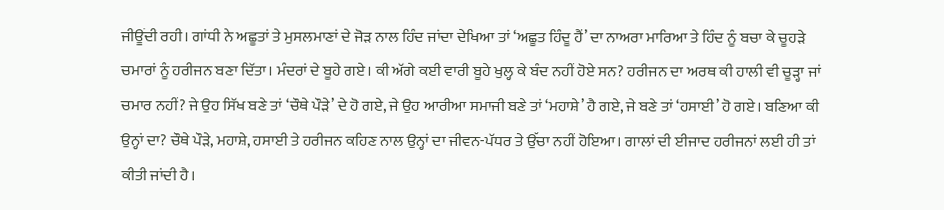ਜੀਊਂਦੀ ਰਹੀ। ਗਾਂਧੀ ਨੇ ਅਛੂਤਾਂ ਤੇ ਮੁਸਲਮਾਣਾਂ ਦੇ ਜੋੜ ਨਾਲ ਹਿੰਦ ਜਾਂਦਾ ਦੇਖਿਆ ਤਾਂ ‘ਅਛੂਤ ਹਿੰਦੂ ਹੈਂ’ ਦਾ ਨਾਅਰਾ ਮਾਰਿਆ ਤੇ ਹਿੰਦ ਨੂੰ ਬਚਾ ਕੇ ਚੂਹੜੇ ਚਮਾਰਾਂ ਨੂੰ ਹਰੀਜਨ ਬਣਾ ਦਿੱਤਾ। ਮੰਦਰਾਂ ਦੇ ਬੂਹੇ ਗਏ। ਕੀ ਅੱਗੇ ਕਈ ਵਾਰੀ ਬੂਹੇ ਖੁਲ੍ਹ ਕੇ ਬੰਦ ਨਹੀਂ ਹੋਏ ਸਨ? ਹਰੀਜਨ ਦਾ ਅਰਥ ਕੀ ਹਾਲੀ ਵੀ ਚੂੜ੍ਹਾ ਜਾਂ ਚਮਾਰ ਨਹੀਂ? ਜੇ ਉਹ ਸਿੱਖ ਬਣੇ ਤਾਂ ‘ਚੌਥੇ ਪੌੜੇ’ ਦੇ ਹੋ ਗਏ, ਜੇ ਉਹ ਆਰੀਆ ਸਮਾਜੀ ਬਣੇ ਤਾਂ ‘ਮਹਾਸ਼ੇ’ ਹੈ ਗਏ, ਜੇ ਬਣੇ ਤਾਂ ‘ਹਸਾਈ’ ਹੋ ਗਏ। ਬਣਿਆ ਕੀ ਉਨ੍ਹਾਂ ਦਾ? ਚੌਥੇ ਪੌੜੇ, ਮਹਾਸ਼ੇ, ਹਸਾਈ ਤੇ ਹਰੀਜਨ ਕਹਿਣ ਨਾਲ ਉਨ੍ਹਾਂ ਦਾ ਜੀਵਨ-ਪੱਧਰ ਤੇ ਉੱਚਾ ਨਹੀਂ ਹੋਇਆ। ਗਾਲਾਂ ਦੀ ਈਜਾਦ ਹਰੀਜਨਾਂ ਲਈ ਹੀ ਤਾਂ ਕੀਤੀ ਜਾਂਦੀ ਹੈ।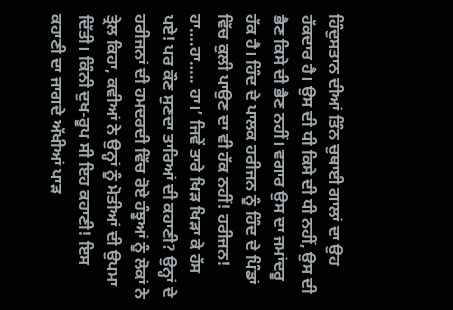ਹਿੰਦੁਸਤਾਨ ਦੀਆਂ ਤਿੰਨ ਚੁਥਾਈ ਗਾਲਾਂ ਦਾ ਉਹ ਹੱਕਦਾਰ ਹੈ। ਉਸ ਦੀ ਧੀ ਕਿਸੇ ਦੀ ਧੀ ਨਹੀਂ, ਉਸ ਦੀ ਭੈਣ ਕਿਸੇ ਦੀ ਭੈਣ ਨਹੀਂ। ਵਗਾਰ ਉਸ ਦਾ ਜਮਾਂਦਰੂ ਹੱਕ ਹੈ। ਹਿੰਦ ਦੇ ਪਾਲਕ ਹਰੀਜਨ ਨੂੰ ਹਿੰਦ ਦੇ ਪਿੰਡਾਂ ਵਿੱਚ ਕੁਲੀ ਪਾਉਣ ਦਾ ਵੀ ਹੱਕ ਨਹੀਂ! ਹਰੀਜਨ! ਹਾ….ਹਾ….. ਹਾ।’ ਜਿਵੇਂ ਤਾਰੇ ਖਿੜ ਖਿੜਾ ਕੇ ਹੱਸ ਪਏ! ਪਰ ਕੌਣ ਸੁਣਦਾ ਤਾਰਿਆਂ ਦੀ ਕਹਾਣੀ? ਉਨ੍ਹਾਂ ਦੇ ਹਰੀਜਨਾਂ ਦੀ ਹਮਦਰਦੀ ਵਿੱਚ ਰੋਏ ਹੰਝੂਆਂ ਨੂੰ ਲੋਕਾਂ ਨੇ ਤ੍ਰੇਲ ਕਿਹਾ, ਕਵੀਆਂ ਨੇ ਉਨ੍ਹਾਂ ਨੂੰ ਮੋਤੀਆਂ ਦੀ ਉਪਮਾ ਦਿੱਤੀ। ਕਿੰਨੀ ਦੁਖ-ਰੂਪ ਸੀ ਇਹ ਕਹਾਣੀ! ਇਸ ਕਹਾਣੀ ਦਾ ਜਾਗਦੇ ਅੱਖੀਆਂ ਪਾੜ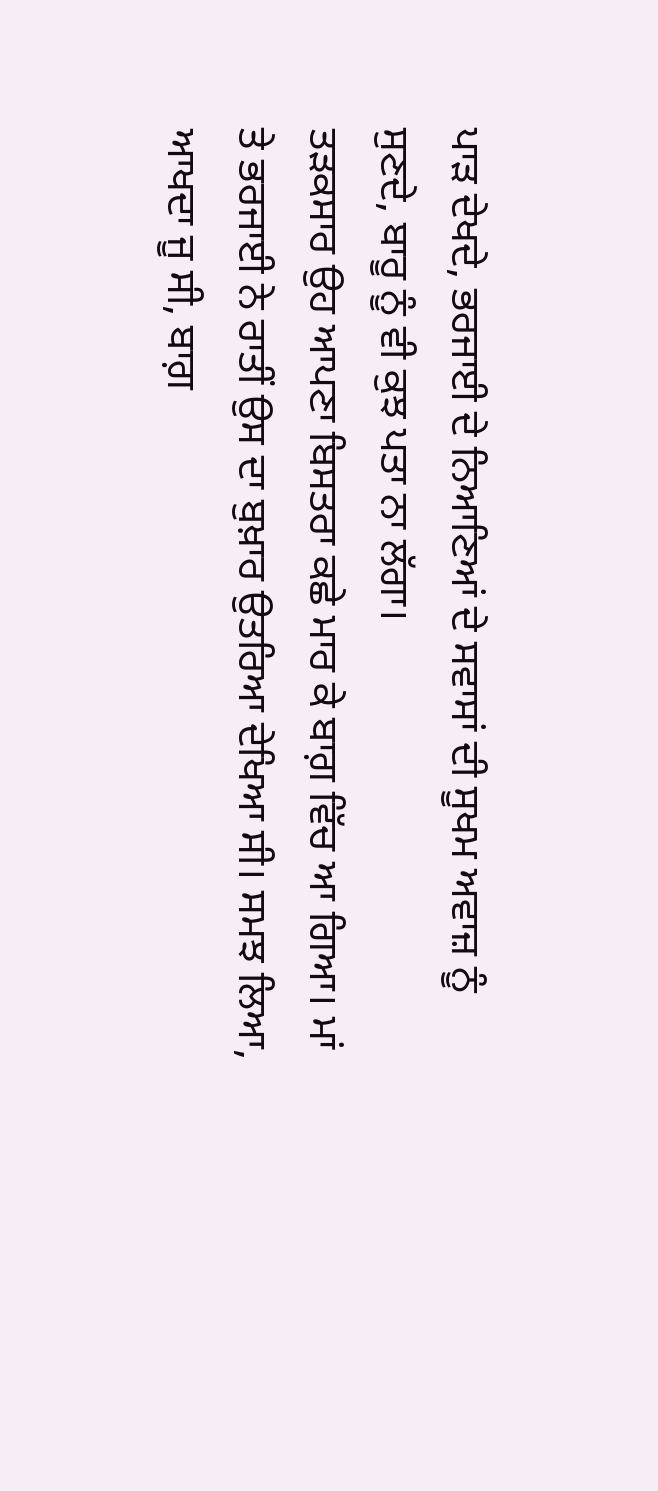ਪਾੜ ਦੇਖਦੇ, ਭਰਜਾਈ ਦੇ ਨਿਆਣਿਆਂ ਦੇ ਸਵਾਸਾਂ ਦੀ ਸੂਖਮ ਅਵਾਜ਼ ਨੂੰ ਸੁਣਦੇ, ਬਾਰੂ ਨੂੰ ਵੀ ਕੁਝ ਪਤਾ ਨਾ ਲੱਗਾ।
ਤੜਕਸਾਰ ਉਹ ਆਪਣਾ ਬਿਸਤਰਾ ਕਛੇ ਮਾਰ ਕੇ ਬਾਗ਼ ਵਿੱਚ ਆ ਗਿਆ। ਮਾਂ ਤੇ ਭਰਜਾਈ ਨੇ ਰਾਤੀਂ ਉਸ ਦਾ ਬੁਖ਼ਾਰ ਉਤਰਿਆ ਦੇਖਿਆ ਸੀ। ਸਮਝ ਲਿਆ, ਆਖਦਾ ਜੂ ਸੀ, ਬਾਗ਼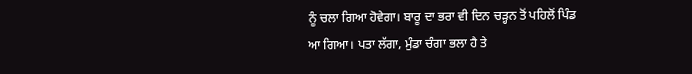ਨੂੰ ਚਲਾ ਗਿਆ ਹੋਵੇਗਾ। ਬਾਰੂ ਦਾ ਭਰਾ ਵੀ ਦਿਨ ਚੜ੍ਹਨ ਤੋਂ ਪਹਿਲੋਂ ਪਿੰਡ ਆ ਗਿਆ। ਪਤਾ ਲੱਗਾ, ਮੁੰਡਾ ਚੰਗਾ ਭਲਾ ਹੈ ਤੇ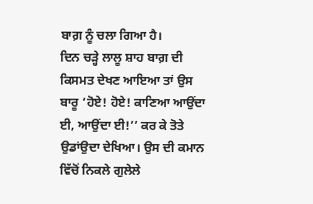ਬਾਗ਼ ਨੂੰ ਚਲਾ ਗਿਆ ਹੈ।
ਦਿਨ ਚੜ੍ਹੇ ਲਾਲੂ ਸ਼ਾਹ ਬਾਗ਼ ਦੀ ਕਿਸਮਤ ਦੇਖਣ ਆਇਆ ਤਾਂ ਉਸ ਬਾਰੂ ‘ਹੋਏ! ਹੋਏ! ਕਾਣਿਆ ਆਉਂਦਾ ਈ, ਆਉਂਦਾ ਈ!’’ ਕਰ ਕੇ ਤੋਤੇ ਉਡਾਂਉਦਾ ਦੇਖਿਆ। ਉਸ ਦੀ ਕਮਾਨ ਵਿੱਚੋਂ ਨਿਕਲੇ ਗੁਲੇਲੇ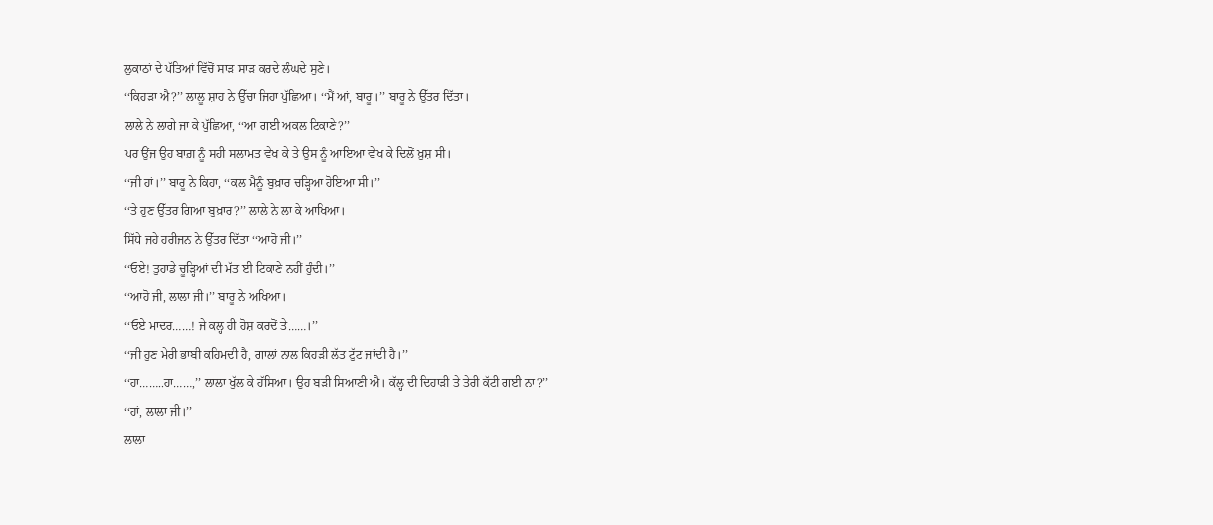ਲੁਕਾਠਾਂ ਦੇ ਪੱਤਿਆਂ ਵਿੱਚੋਂ ਸਾੜ ਸਾੜ ਕਰਦੇ ਲੰਘਦੇ ਸੁਣੇ।
‘‘ਕਿਹੜਾ ਐ?’’ ਲਾਲੂ ਸ਼ਾਹ ਨੇ ਉੱਚਾ ਜਿਹਾ ਪੁੱਛਿਆ। ‘‘ਮੈਂ ਆਂ, ਬਾਰੂ।’’ ਬਾਰੂ ਨੇ ਉੱਤਰ ਦਿੱਤਾ।
ਲਾਲੇ ਨੇ ਲਾਗੇ ਜਾ ਕੇ ਪੁੱਛਿਆ, ‘‘ਆ ਗਈ ਅਕਲ ਟਿਕਾਣੇ?’’
ਪਰ ਉਂਜ ਉਹ ਬਾਗ਼ ਨੂੰ ਸਹੀ ਸਲਾਮਤ ਵੇਖ ਕੇ ਤੇ ਉਸ ਨੂੰ ਆਇਆ ਵੇਖ ਕੇ ਦਿਲੋਂ ਖ਼ੁਸ਼ ਸੀ।
‘‘ਜੀ ਹਾਂ।’’ ਬਾਰੂ ਨੇ ਕਿਹਾ, ‘‘ਕਲ ਮੈਨੂੰ ਬੁਖ਼ਾਰ ਚੜ੍ਹਿਆ ਹੋਇਆ ਸੀ।’’
‘‘ਤੇ ਹੁਣ ਉੱਤਰ ਗਿਆ ਬੁਖ਼ਾਰ?’’ ਲਾਲੇ ਨੇ ਲਾ ਕੇ ਆਖਿਆ।
ਸਿੱਧੇ ਜਹੇ ਹਰੀਜਨ ਨੇ ਉੱਤਰ ਦਿੱਤਾ ‘‘ਆਹੋ ਜੀ।’’
‘‘ਓਏ! ਤੁਹਾਡੇ ਚੂੜ੍ਹਿਆਂ ਦੀ ਮੱਤ ਈ ਟਿਕਾਣੇ ਨਹੀਂ ਹੁੰਦੀ।’’
‘‘ਆਹੋ ਜੀ, ਲਾਲਾ ਜੀ।’’ ਬਾਰੂ ਨੇ ਅਖਿਆ।
‘‘ਓਏ ਮਾਦਰ……! ਜੇ ਕਲ੍ਹ ਹੀ ਹੋਸ਼ ਕਰਦੋਂ ਤੇ……।’’
‘‘ਜੀ ਹੁਣ ਮੇਰੀ ਭਾਬੀ ਕਹਿਮਦੀ ਹੈ, ਗਾਲਾਂ ਨਾਲ ਕਿਹੜੀ ਲੱਤ ਟੁੱਟ ਜਾਂਦੀ ਹੈ।’’
‘‘ਹਾ……..ਹਾ……,’’ ਲਾਲਾ ਖੁੱਲ ਕੇ ਹੱਸਿਆ। ਉਹ ਬੜੀ ਸਿਆਣੀ ਐ। ਕੱਲ੍ਹ ਦੀ ਦਿਹਾੜੀ ਤੇ ਤੇਰੀ ਕੱਟੀ ਗਈ ਨਾ?’’
‘‘ਹਾਂ, ਲਾਲਾ ਜੀ।’’
ਲਾਲਾ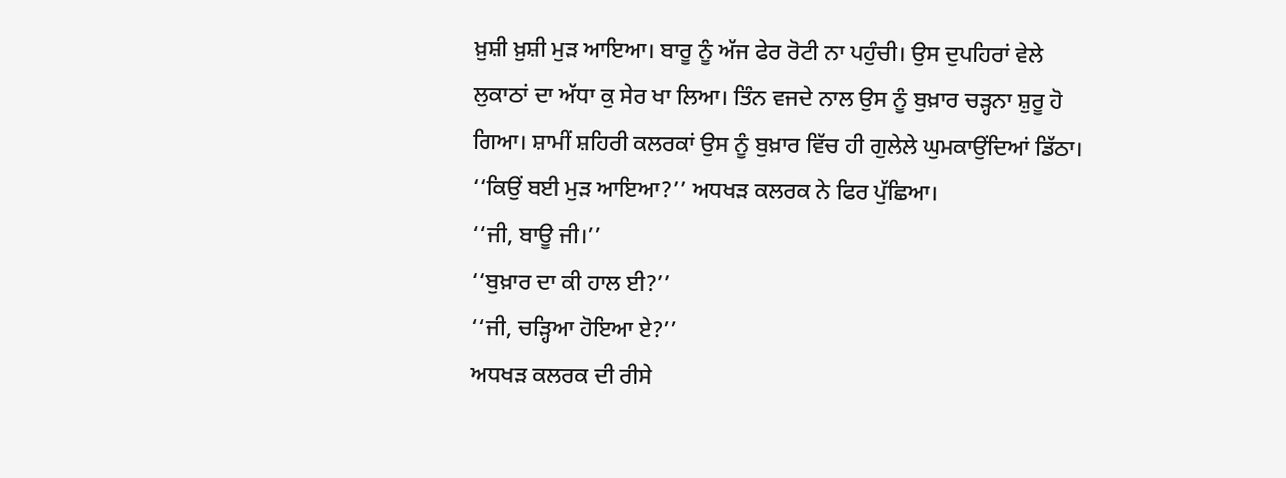ਖ਼ੁਸ਼ੀ ਖ਼ੁਸ਼ੀ ਮੁੜ ਆਇਆ। ਬਾਰੂ ਨੂੰ ਅੱਜ ਫੇਰ ਰੋਟੀ ਨਾ ਪਹੁੰਚੀ। ਉਸ ਦੁਪਹਿਰਾਂ ਵੇਲੇ ਲੁਕਾਠਾਂ ਦਾ ਅੱਧਾ ਕੁ ਸੇਰ ਖਾ ਲਿਆ। ਤਿੰਨ ਵਜਦੇ ਨਾਲ ਉਸ ਨੂੰ ਬੁਖ਼ਾਰ ਚੜ੍ਹਨਾ ਸ਼ੁਰੂ ਹੋ ਗਿਆ। ਸ਼ਾਮੀਂ ਸ਼ਹਿਰੀ ਕਲਰਕਾਂ ਉਸ ਨੂੰ ਬੁਖ਼ਾਰ ਵਿੱਚ ਹੀ ਗੁਲੇਲੇ ਘੁਮਕਾਉਂਦਿਆਂ ਡਿੱਠਾ।
‘‘ਕਿਉਂ ਬਈ ਮੁੜ ਆਇਆ?’’ ਅਧਖੜ ਕਲਰਕ ਨੇ ਫਿਰ ਪੁੱਛਿਆ।
‘‘ਜੀ, ਬਾਊ ਜੀ।’’
‘‘ਬੁਖ਼ਾਰ ਦਾ ਕੀ ਹਾਲ ਈ?’’
‘‘ਜੀ, ਚੜ੍ਹਿਆ ਹੋਇਆ ਏ?’’
ਅਧਖੜ ਕਲਰਕ ਦੀ ਰੀਸੇ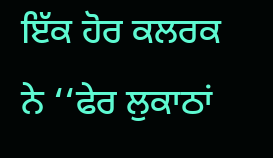ਇੱਕ ਹੋਰ ਕਲਰਕ ਨੇ ‘‘ਫੇਰ ਲੁਕਾਠਾਂ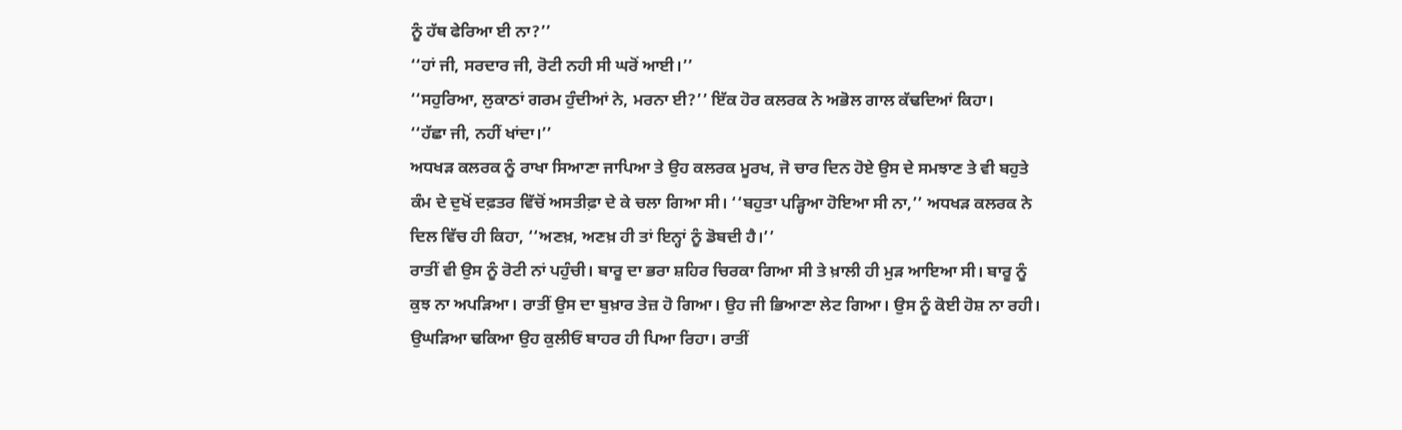ਨੂੰ ਹੱਥ ਫੇਰਿਆ ਈ ਨਾ?’’
‘‘ਹਾਂ ਜੀ, ਸਰਦਾਰ ਜੀ, ਰੋਟੀ ਨਹੀ ਸੀ ਘਰੋਂ ਆਈ।’’
‘‘ਸਹੁਰਿਆ, ਲੁਕਾਠਾਂ ਗਰਮ ਹੁੰਦੀਆਂ ਨੇ, ਮਰਨਾ ਈ?’’ ਇੱਕ ਹੋਰ ਕਲਰਕ ਨੇ ਅਭੋਲ ਗਾਲ ਕੱਢਦਿਆਂ ਕਿਹਾ।
‘‘ਹੱਛਾ ਜੀ, ਨਹੀਂ ਖਾਂਦਾ।’’
ਅਧਖੜ ਕਲਰਕ ਨੂੰ ਰਾਖਾ ਸਿਆਣਾ ਜਾਪਿਆ ਤੇ ਉਹ ਕਲਰਕ ਮੂਰਖ, ਜੋ ਚਾਰ ਦਿਨ ਹੋਏ ਉਸ ਦੇ ਸਮਝਾਣ ਤੇ ਵੀ ਬਹੁਤੇ ਕੰਮ ਦੇ ਦੁਖੋਂ ਦਫ਼ਤਰ ਵਿੱਚੋਂ ਅਸਤੀਫ਼ਾ ਦੇ ਕੇ ਚਲਾ ਗਿਆ ਸੀ। ‘‘ਬਹੁਤਾ ਪੜ੍ਹਿਆ ਹੋਇਆ ਸੀ ਨਾ,’’ ਅਧਖੜ ਕਲਰਕ ਨੇ ਦਿਲ ਵਿੱਚ ਹੀ ਕਿਹਾ, ‘‘ਅਣਖ਼, ਅਣਖ਼ ਹੀ ਤਾਂ ਇਨ੍ਹਾਂ ਨੂੰ ਡੋਬਦੀ ਹੈ।’’
ਰਾਤੀਂ ਵੀ ਉਸ ਨੂੰ ਰੋਟੀ ਨਾਂ ਪਹੁੰਚੀ। ਬਾਰੂ ਦਾ ਭਰਾ ਸ਼ਹਿਰ ਚਿਰਕਾ ਗਿਆ ਸੀ ਤੇ ਖ਼ਾਲੀ ਹੀ ਮੁੜ ਆਇਆ ਸੀ। ਬਾਰੂ ਨੂੰ ਕੁਝ ਨਾ ਅਪੜਿਆ। ਰਾਤੀਂ ਉਸ ਦਾ ਬੁਖ਼ਾਰ ਤੇਜ਼ ਹੋ ਗਿਆ। ਉਹ ਜੀ ਭਿਆਣਾ ਲੇਟ ਗਿਆ। ਉਸ ਨੂੰ ਕੋਈ ਹੋਸ਼ ਨਾ ਰਹੀ। ਉਘੜਿਆ ਢਕਿਆ ਉਹ ਕੁਲੀਓਂ ਬਾਹਰ ਹੀ ਪਿਆ ਰਿਹਾ। ਰਾਤੀਂ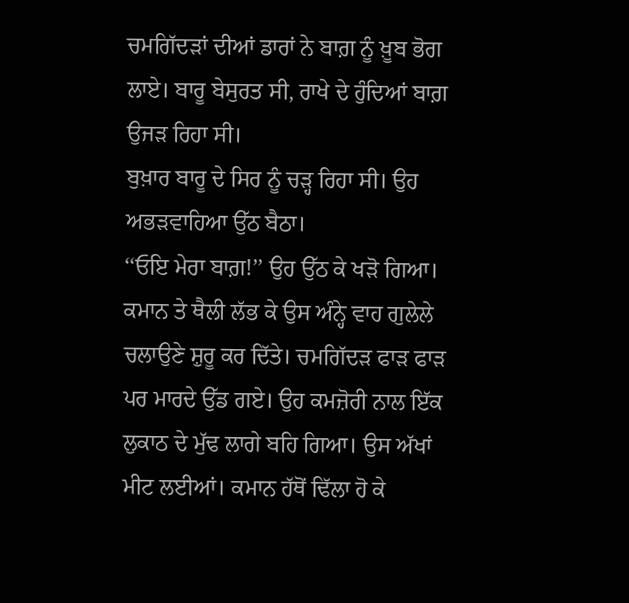ਚਮਗਿੱਦੜਾਂ ਦੀਆਂ ਡਾਰਾਂ ਨੇ ਬਾਗ਼ ਨੂੰ ਖ਼ੂਬ ਭੋਗ ਲਾਏ। ਬਾਰੂ ਬੇਸੁਰਤ ਸੀ, ਰਾਖੇ ਦੇ ਹੁੰਦਿਆਂ ਬਾਗ਼ ਉਜੜ ਰਿਹਾ ਸੀ।
ਬੁਖ਼ਾਰ ਬਾਰੂ ਦੇ ਸਿਰ ਨੂੰ ਚੜ੍ਹ ਰਿਹਾ ਸੀ। ਉਹ ਅਭੜਵਾਹਿਆ ਉੱਠ ਬੈਠਾ।
‘‘ਓਇ ਮੇਰਾ ਬਾਗ਼!’’ ਉਹ ਉੱਠ ਕੇ ਖੜੋ ਗਿਆ। ਕਮਾਨ ਤੇ ਥੈਲੀ ਲੱਭ ਕੇ ਉਸ ਅੰਨ੍ਹੇ ਵਾਹ ਗੁਲੇਲੇ ਚਲਾਉਣੇ ਸ਼ੁਰੂ ਕਰ ਦਿੱਤੇ। ਚਮਗਿੱਦੜ ਫਾੜ ਫਾੜ ਪਰ ਮਾਰਦੇ ਉੱਡ ਗਏ। ਉਹ ਕਮਜ਼ੋਰੀ ਨਾਲ ਇੱਕ ਲੁਕਾਠ ਦੇ ਮੁੱਢ ਲਾਗੇ ਬਹਿ ਗਿਆ। ਉਸ ਅੱਖਾਂ ਮੀਟ ਲਈਆਂ। ਕਮਾਨ ਹੱਥੋਂ ਢਿੱਲਾ ਹੋ ਕੇ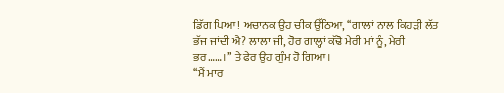ਡਿੱਗ ਪਿਆ! ਅਚਾਨਕ ਉਹ ਚੀਕ ਉੱਠਿਆ, ‘‘ਗਾਲਾਂ ਨਾਲ ਕਿਹੜੀ ਲੱਤ ਭੱਜ ਜਾਂਦੀ ਐ? ਲਾਲਾ ਜੀ, ਹੋਰ ਗਾਲ੍ਹਾਂ ਕੱਢੋ ਮੇਰੀ ਮਾਂ ਨੂੰ, ਮੇਰੀ ਭਰ……।’’ ਤੇ ਫੇਰ ਉਹ ਗੁੰਮ ਹੋ ਗਿਆ।
‘‘ਮੈਂ ਮਾਰ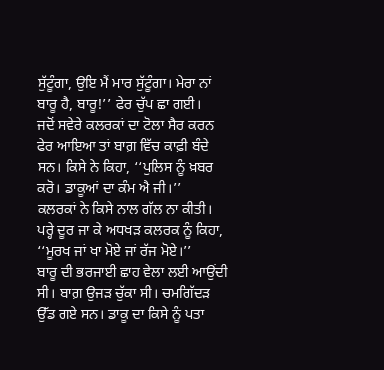ਸੁੱਟੂੰਗਾ, ਉਇ ਮੈਂ ਮਾਰ ਸੁੱਟੂੰਗਾ। ਮੇਰਾ ਨਾਂ ਬਾਰੂ ਹੈ, ਬਾਰੂ!’’ ਫੇਰ ਚੁੱਪ ਛਾ ਗਈ।
ਜਦੋਂ ਸਵੇਰੇ ਕਲਰਕਾਂ ਦਾ ਟੋਲਾ ਸੈਰ ਕਰਨ ਫੇਰ ਆਇਆ ਤਾਂ ਬਾਗ਼ ਵਿੱਚ ਕਾਫ਼ੀ ਬੰਦੇ ਸਨ। ਕਿਸੇ ਨੇ ਕਿਹਾ, ‘‘ਪੁਲਿਸ ਨੂੰ ਖ਼ਬਰ ਕਰੋ। ਡਾਕੂਆਂ ਦਾ ਕੰਮ ਐ ਜੀ।’’
ਕਲਰਕਾਂ ਨੇ ਕਿਸੇ ਨਾਲ ਗੱਲ ਨਾ ਕੀਤੀ। ਪਰ੍ਹੇ ਦੂਰ ਜਾ ਕੇ ਅਧਖੜ ਕਲਰਕ ਨੂੰ ਕਿਹਾ, ‘‘ਮੂਰਖ ਜਾਂ ਖਾ ਮੋਏ ਜਾਂ ਰੱਜ ਮੋਏ।’’
ਬਾਰੂ ਦੀ ਭਰਜਾਈ ਛਾਹ ਵੇਲਾ ਲਈ ਆਉਂਦੀ ਸੀ। ਬਾਗ਼ ਉਜੜ ਚੁੱਕਾ ਸੀ। ਚਮਗਿੱਦੜ ਉੱਡ ਗਏ ਸਨ। ਡਾਕੂ ਦਾ ਕਿਸੇ ਨੂੰ ਪਤਾ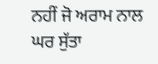ਨਹੀਂ ਜੋ ਅਰਾਮ ਨਾਲ ਘਰ ਸੁੱਤਾ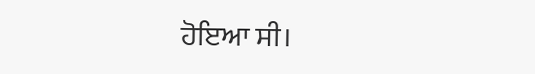ਹੋਇਆ ਸੀ।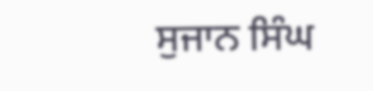ਸੁਜਾਨ ਸਿੰਘ